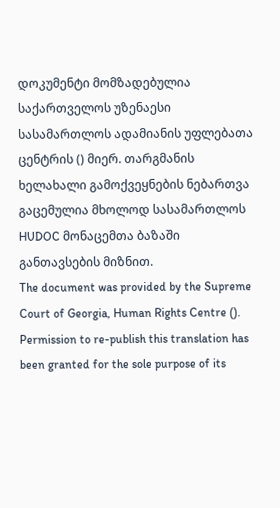დოკუმენტი მომზადებულია საქართველოს უზენაესი სასამართლოს ადამიანის უფლებათა ცენტრის () მიერ. თარგმანის ხელახალი გამოქვეყნების ნებართვა გაცემულია მხოლოდ სასამართლოს HUDOC მონაცემთა ბაზაში განთავსების მიზნით.
The document was provided by the Supreme Court of Georgia, Human Rights Centre (). Permission to re-publish this translation has been granted for the sole purpose of its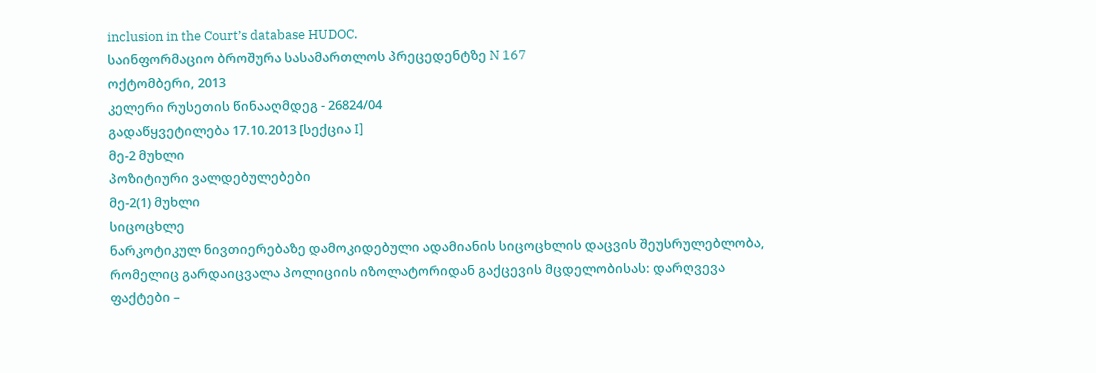inclusion in the Court’s database HUDOC.
საინფორმაციო ბროშურა სასამართლოს პრეცედენტზე N 167
ოქტომბერი, 2013
კელერი რუსეთის წინააღმდეგ - 26824/04
გადაწყვეტილება 17.10.2013 [სექცია I]
მე-2 მუხლი
პოზიტიური ვალდებულებები
მე-2(1) მუხლი
სიცოცხლე
ნარკოტიკულ ნივთიერებაზე დამოკიდებული ადამიანის სიცოცხლის დაცვის შეუსრულებლობა, რომელიც გარდაიცვალა პოლიციის იზოლატორიდან გაქცევის მცდელობისას: დარღვევა
ფაქტები –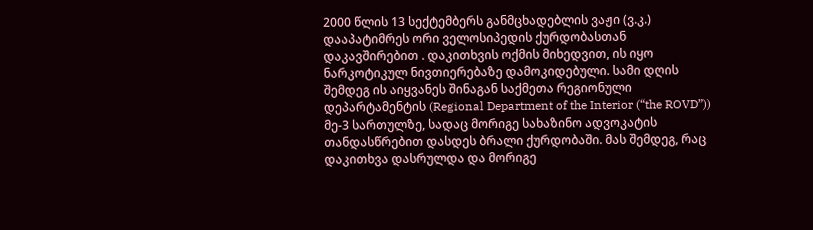2000 წლის 13 სექტემბერს განმცხადებლის ვაჟი (ვ.კ.) დააპატიმრეს ორი ველოსიპედის ქურდობასთან დაკავშირებით . დაკითხვის ოქმის მიხედვით, ის იყო ნარკოტიკულ ნივთიერებაზე დამოკიდებული. სამი დღის შემდეგ ის აიყვანეს შინაგან საქმეთა რეგიონული დეპარტამენტის (Regional Department of the Interior (“the ROVD”)) მე-3 სართულზე, სადაც მორიგე სახაზინო ადვოკატის თანდასწრებით დასდეს ბრალი ქურდობაში. მას შემდეგ, რაც დაკითხვა დასრულდა და მორიგე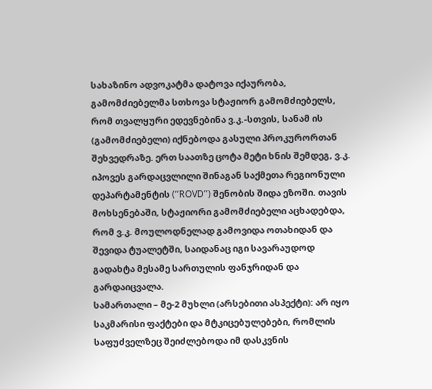სახაზინო ადვოკატმა დატოვა იქაურობა, გამომძიებელმა სთხოვა სტაჟიორ გამომძიებელს, რომ თვალყური ედევნებინა ვ.კ.-სთვის, სანამ ის (გამომძიებელი) იქნებოდა გასული პროკურორთან შეხვედრაზე. ერთ საათზე ცოტა მეტი ხნის შემდეგ, ვ.კ. იპოვეს გარდაცვლილი შინაგან საქმეთა რეგიონული დეპარტამენტის (‘‘ROVD’’) შენობის შიდა ეზოში. თავის მოხსენებაში, სტაჟიორი გამომძიებელი აცხადებდა, რომ ვ.კ. მოულოდნელად გამოვიდა ოთახიდან და შევიდა ტუალეტში, საიდანაც იგი სავარაუდოდ გადახტა მესამე სართულის ფანჯრიდან და გარდაიცვალა.
სამართალი – მე-2 მუხლი (არსებითი ასპექტი): არ იყო საკმარისი ფაქტები და მტკიცებულებები, რომლის საფუძველზეც შეიძლებოდა იმ დასკვნის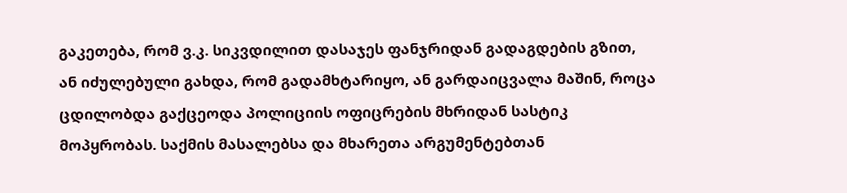გაკეთება, რომ ვ.კ. სიკვდილით დასაჯეს ფანჯრიდან გადაგდების გზით, ან იძულებული გახდა, რომ გადამხტარიყო, ან გარდაიცვალა მაშინ, როცა ცდილობდა გაქცეოდა პოლიციის ოფიცრების მხრიდან სასტიკ მოპყრობას. საქმის მასალებსა და მხარეთა არგუმენტებთან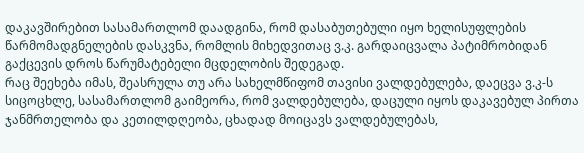დაკავშირებით სასამართლომ დაადგინა, რომ დასაბუთებული იყო ხელისუფლების წარმომადგნელების დასკვნა, რომლის მიხედვითაც ვ.კ. გარდაიცვალა პატიმრობიდან გაქცევის დროს წარუმატებელი მცდელობის შედეგად.
რაც შეეხება იმას, შეასრულა თუ არა სახელმწიფომ თავისი ვალდებულება, დაეცვა ვ.კ-ს სიცოცხლე, სასამართლომ გაიმეორა, რომ ვალდებულება, დაცული იყოს დაკავებულ პირთა ჯანმრთელობა და კეთილდღეობა, ცხადად მოიცავს ვალდებულებას,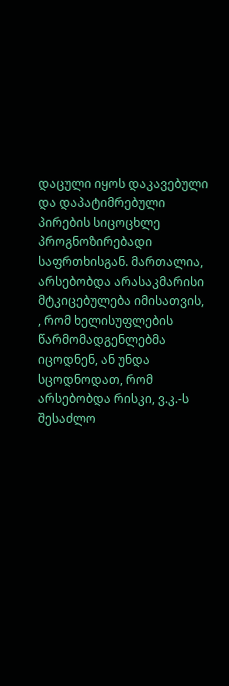დაცული იყოს დაკავებული და დაპატიმრებული პირების სიცოცხლე პროგნოზირებადი საფრთხისგან. მართალია, არსებობდა არასაკმარისი მტკიცებულება იმისათვის, , რომ ხელისუფლების წარმომადგენლებმა იცოდნენ, ან უნდა სცოდნოდათ, რომ არსებობდა რისკი, ვ.კ.-ს შესაძლო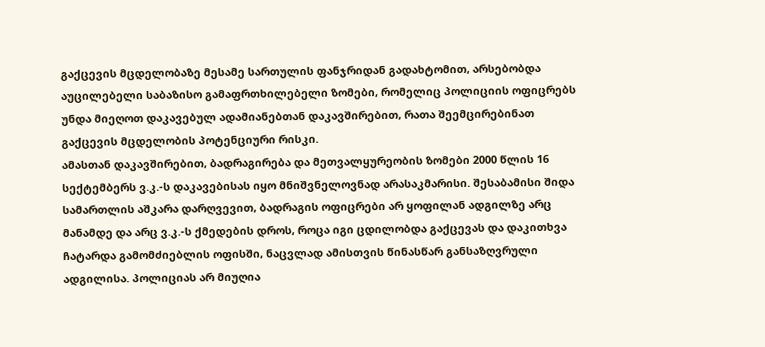გაქცევის მცდელობაზე მესამე სართულის ფანჯრიდან გადახტომით, არსებობდა აუცილებელი საბაზისო გამაფრთხილებელი ზომები, რომელიც პოლიციის ოფიცრებს უნდა მიეღოთ დაკავებულ ადამიანებთან დაკავშირებით, რათა შეემცირებინათ გაქცევის მცდელობის პოტენციური რისკი.
ამასთან დაკავშირებით, ბადრაგირება და მეთვალყურეობის ზომები 2000 წლის 16 სექტემბერს ვ.კ.-ს დაკავებისას იყო მნიშვნელოვნად არასაკმარისი. შესაბამისი შიდა სამართლის აშკარა დარღვევით, ბადრაგის ოფიცრები არ ყოფილან ადგილზე არც მანამდე და არც ვ.კ.-ს ქმედების დროს, როცა იგი ცდილობდა გაქცევას და დაკითხვა ჩატარდა გამომძიებლის ოფისში, ნაცვლად ამისთვის წინასწარ განსაზღვრული ადგილისა. პოლიციას არ მიუღია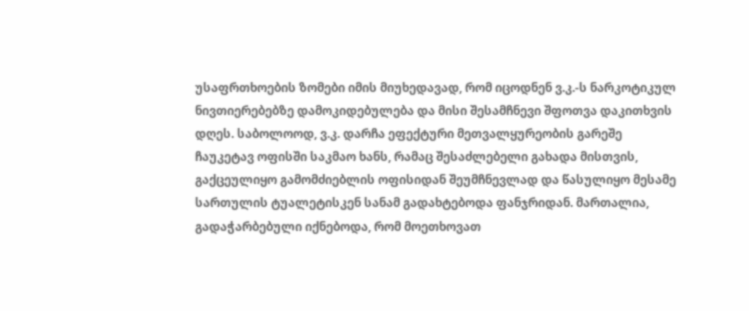უსაფრთხოების ზომები იმის მიუხედავად, რომ იცოდნენ ვ.კ.-ს ნარკოტიკულ ნივთიერებებზე დამოკიდებულება და მისი შესამჩნევი შფოთვა დაკითხვის დღეს. საბოლოოდ, ვ.კ. დარჩა ეფექტური მეთვალყურეობის გარეშე ჩაუკეტავ ოფისში საკმაო ხანს, რამაც შესაძლებელი გახადა მისთვის, გაქცეულიყო გამომძიებლის ოფისიდან შეუმჩნევლად და წასულიყო მესამე სართულის ტუალეტისკენ სანამ გადახტებოდა ფანჯრიდან. მართალია, გადაჭარბებული იქნებოდა, რომ მოეთხოვათ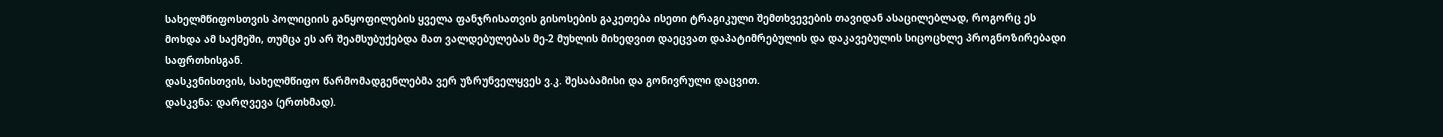სახელმწიფოსთვის პოლიციის განყოფილების ყველა ფანჯრისათვის გისოსების გაკეთება ისეთი ტრაგიკული შემთხვევების თავიდან ასაცილებლად, როგორც ეს მოხდა ამ საქმეში, თუმცა ეს არ შეამსუბუქებდა მათ ვალდებულებას მე-2 მუხლის მიხედვით დაეცვათ დაპატიმრებულის და დაკავებულის სიცოცხლე პროგნოზირებადი საფრთხისგან.
დასკვნისთვის, სახელმწიფო წარმომადგენლებმა ვერ უზრუნველყვეს ვ.კ. შესაბამისი და გონივრული დაცვით.
დასკვნა: დარღვევა (ერთხმად).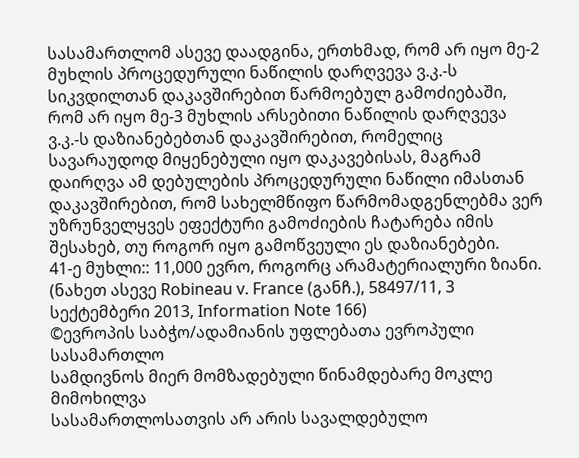სასამართლომ ასევე დაადგინა, ერთხმად, რომ არ იყო მე-2 მუხლის პროცედურული ნაწილის დარღვევა ვ.კ.-ს სიკვდილთან დაკავშირებით წარმოებულ გამოძიებაში, რომ არ იყო მე-3 მუხლის არსებითი ნაწილის დარღვევა ვ.კ.-ს დაზიანებებთან დაკავშირებით, რომელიც სავარაუდოდ მიყენებული იყო დაკავებისას, მაგრამ დაირღვა ამ დებულების პროცედურული ნაწილი იმასთან დაკავშირებით, რომ სახელმწიფო წარმომადგენლებმა ვერ უზრუნველყვეს ეფექტური გამოძიების ჩატარება იმის შესახებ, თუ როგორ იყო გამოწვეული ეს დაზიანებები.
41-ე მუხლი:: 11,000 ევრო, როგორც არამატერიალური ზიანი.
(ნახეთ ასევე Robineau v. France (განჩ.), 58497/11, 3 სექტემბერი 2013, Information Note 166)
©ევროპის საბჭო/ადამიანის უფლებათა ევროპული სასამართლო
სამდივნოს მიერ მომზადებული წინამდებარე მოკლე მიმოხილვა
სასამართლოსათვის არ არის სავალდებულო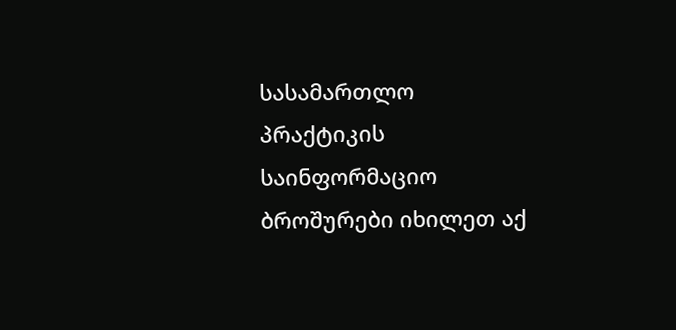სასამართლო პრაქტიკის საინფორმაციო ბროშურები იხილეთ აქ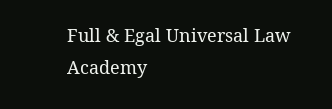Full & Egal Universal Law Academy